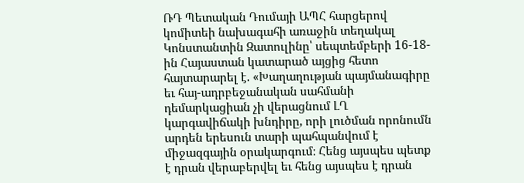ՌԴ Պետական Դումայի ԱՊՀ հարցերով կոմիտեի նախագահի առաջին տեղակալ Կոնստանտին Զատուլինը՝ սեպտեմբերի 16-18-ին Հայաստան կատարած այցից հետո հայտարարել է. «Խաղաղության պայմանագիրը եւ հայ-ադրբեջանական սահմանի դեմարկացիան չի վերացնում ԼՂ կարգավիճակի խնդիրը, որի լուծման որոնումն արդեն երեսուն տարի պահպանվում է միջազգային օրակարգում։ Հենց այսպես պետք է դրան վերաբերվել եւ հենց այսպես է դրան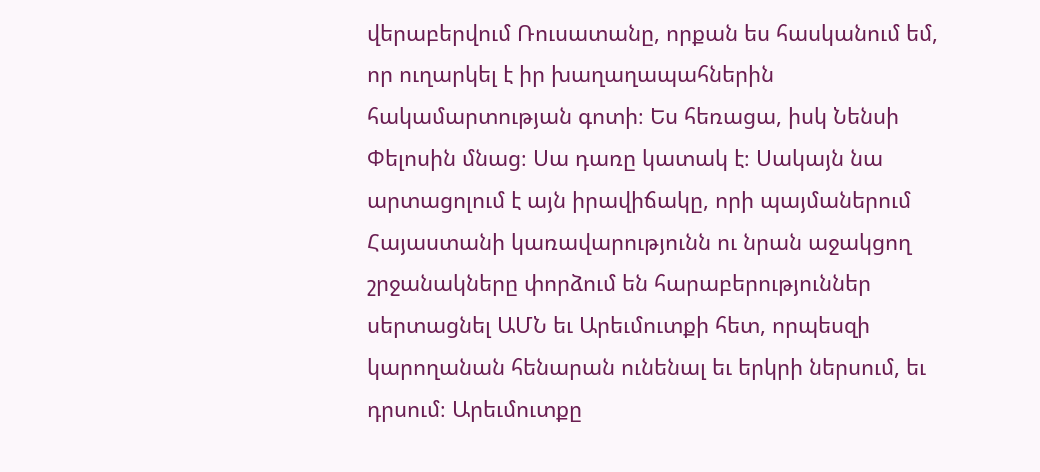վերաբերվում Ռուսատանը, որքան ես հասկանում եմ, որ ուղարկել է իր խաղաղապահներին հակամարտության գոտի։ Ես հեռացա, իսկ Նենսի Փելոսին մնաց։ Սա դառը կատակ է։ Սակայն նա արտացոլում է այն իրավիճակը, որի պայմաներում Հայաստանի կառավարությունն ու նրան աջակցող շրջանակները փորձում են հարաբերություններ սերտացնել ԱՄՆ եւ Արեւմուտքի հետ, որպեսզի կարողանան հենարան ունենալ եւ երկրի ներսում, եւ դրսում։ Արեւմուտքը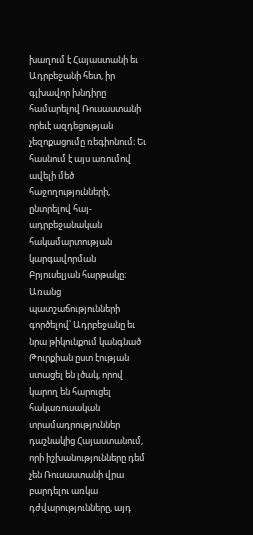խաղում է Հայաստանի եւ Ադրբեջանի հետ, իր գլխավոր խնդիրը համարելով Ռուսաստանի որեւէ ազդեցության չեզոքացումը ռեգիոնում։ Եւ հասնում է այս առումով ավելի մեծ հաջողությունների, ընտրելով հայ-ադրբեջանական հակամարտության կարգավորման Բրյուսելյան հարթակը։ Առանց պատշաճությունների գործելով՝ Ադրբեջանը եւ նրա թիկունքում կանգնած Թուրքիան ըստ էության ստացել են լծակ, որով կարող են հարուցել հակառուսական տրամադրություններ դաշնակից Հայաստանում, որի իշխանությունները դեմ չեն Ռուսաստանի վրա բարդելու առկա դժվարությունները, այդ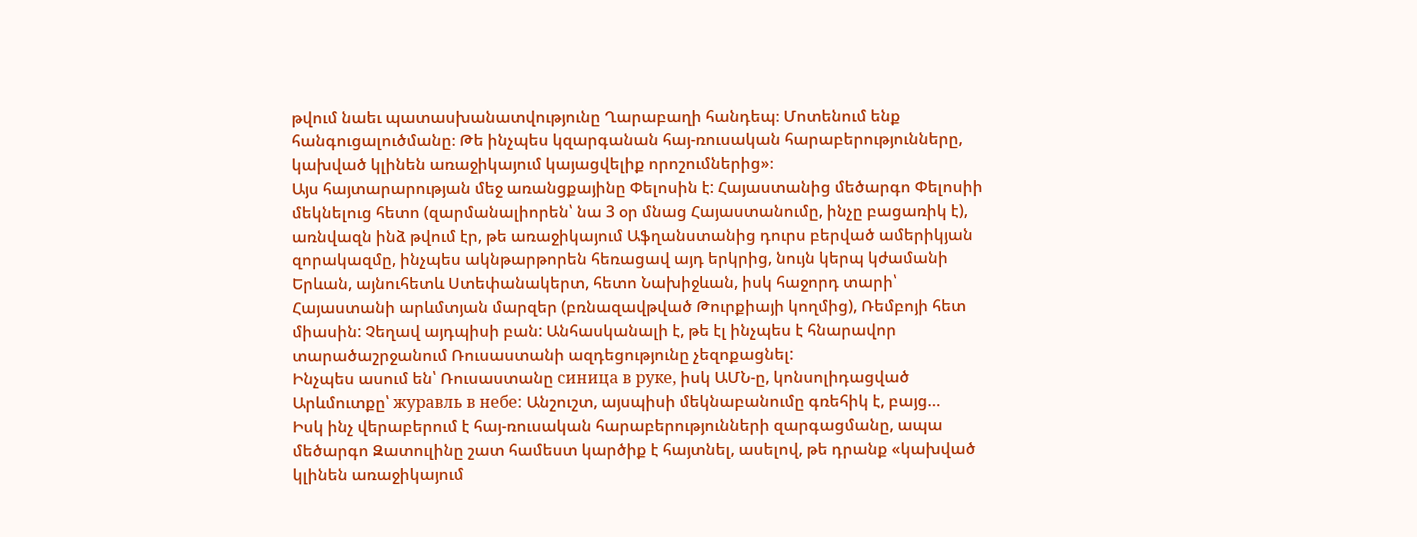թվում նաեւ պատասխանատվությունը Ղարաբաղի հանդեպ։ Մոտենում ենք հանգուցալուծմանը։ Թե ինչպես կզարգանան հայ-ռուսական հարաբերությունները, կախված կլինեն առաջիկայում կայացվելիք որոշումներից»։
Այս հայտարարության մեջ առանցքայինը Փելոսին է: Հայաստանից մեծարգո Փելոսիի մեկնելուց հետո (զարմանալիորեն՝ նա 3 օր մնաց Հայաստանումը, ինչը բացառիկ է), առնվազն ինձ թվում էր, թե առաջիկայում Աֆղանստանից դուրս բերված ամերիկյան զորակազմը, ինչպես ակնթարթորեն հեռացավ այդ երկրից, նույն կերպ կժամանի Երևան, այնուհետև Ստեփանակերտ, հետո Նախիջևան, իսկ հաջորդ տարի՝ Հայաստանի արևմտյան մարզեր (բռնազավթված Թուրքիայի կողմից), Ռեմբոյի հետ միասին: Չեղավ այդպիսի բան: Անհասկանալի է, թե էլ ինչպես է հնարավոր տարածաշրջանում Ռուսաստանի ազդեցությունը չեզոքացնել:
Ինչպես ասում են՝ Ռուսաստանը синица в руке, իսկ ԱՄՆ-ը, կոնսոլիդացված Արևմուտքը՝ журавль в небе: Անշուշտ, այսպիսի մեկնաբանումը գռեհիկ է, բայց…
Իսկ ինչ վերաբերում է հայ-ռուսական հարաբերությունների զարգացմանը, ապա մեծարգո Զատուլինը շատ համեստ կարծիք է հայտնել, ասելով, թե դրանք «կախված կլինեն առաջիկայում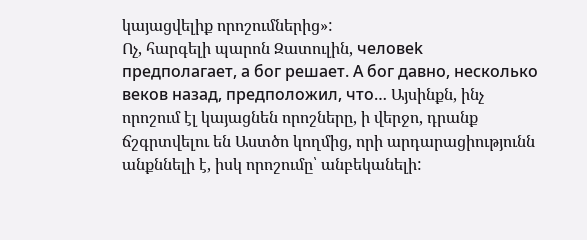կայացվելիք որոշումներից»:
Ոչ, հարգելի պարոն Զատուլին, человеk предполагает, а бог решает. А бог давнo, несколько веков назад, предположил, что… Այսինքն, ինչ որոշում էլ կայացնեն որոշները, ի վերջո, դրանք ճշգրտվելու են Աստծո կողմից, որի արդարացիությունն անքննելի է, իսկ որոշումը՝ անբեկանելի: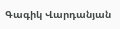Գագիկ Վարդանյան